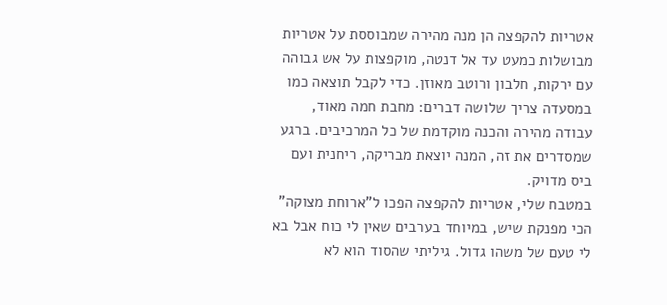אטריות להקפצה הן מנה מהירה שמבוססת על אטריות מבושלות כמעט עד אל דנטה, מוקפצות על אש גבוהה עם ירקות, חלבון ורוטב מאוזן. כדי לקבל תוצאה כמו במסעדה צריך שלושה דברים: מחבת חמה מאוד, עבודה מהירה והכנה מוקדמת של כל המרכיבים. ברגע שמסדרים את זה, המנה יוצאת מבריקה, ריחנית ועם ביס מדויק.
במטבח שלי, אטריות להקפצה הפכו ל"ארוחת מצוקה" הכי מפנקת שיש, במיוחד בערבים שאין לי כוח אבל בא לי טעם של משהו גדול. גיליתי שהסוד הוא לא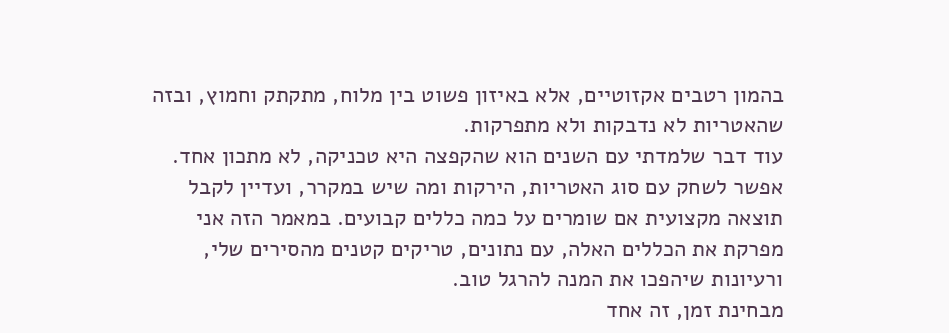בהמון רטבים אקזוטיים, אלא באיזון פשוט בין מלוח, מתקתק וחמוץ, ובזה שהאטריות לא נדבקות ולא מתפרקות.
עוד דבר שלמדתי עם השנים הוא שהקפצה היא טכניקה, לא מתכון אחד. אפשר לשחק עם סוג האטריות, הירקות ומה שיש במקרר, ועדיין לקבל תוצאה מקצועית אם שומרים על כמה כללים קבועים. במאמר הזה אני מפרקת את הכללים האלה, עם נתונים, טריקים קטנים מהסירים שלי, ורעיונות שיהפכו את המנה להרגל טוב.
מבחינת זמן, זה אחד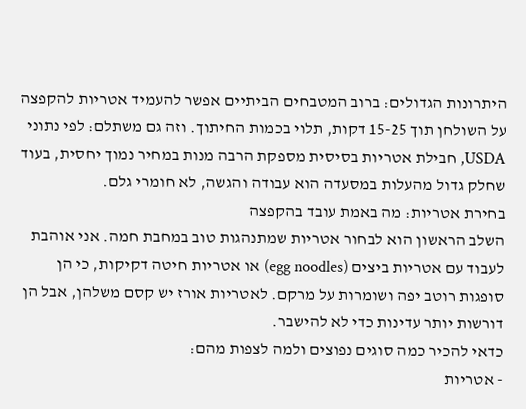היתרונות הגדולים: ברוב המטבחים הביתיים אפשר להעמיד אטריות להקפצה על השולחן תוך 15-25 דקות, תלוי בכמות החיתוך. וזה גם משתלם: לפי נתוני USDA, חבילת אטריות בסיסית מספקת הרבה מנות במחיר נמוך יחסית, בעוד שחלק גדול מהעלות במסעדה הוא עבודה והגשה, לא חומרי גלם.
בחירת אטריות: מה באמת עובד בהקפצה
השלב הראשון הוא לבחור אטריות שמתנהגות טוב במחבת חמה. אני אוהבת לעבוד עם אטריות ביצים (egg noodles) או אטריות חיטה דקיקות, כי הן סופגות רוטב יפה ושומרות על מרקם. לאטריות אורז יש קסם משלהן, אבל הן דורשות יותר עדינות כדי לא להישבר.
כדאי להכיר כמה סוגים נפוצים ולמה לצפות מהם:
- אטריות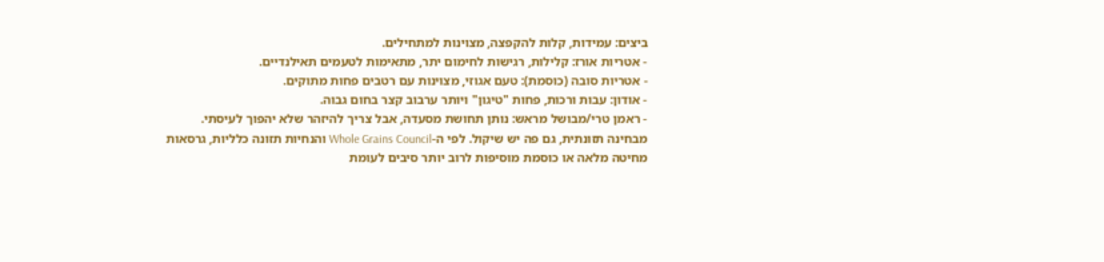ביצים: עמידות, קלות להקפצה, מצוינות למתחילים.
- אטריות אורז: קלילות, רגישות לחימום יתר, מתאימות לטעמים תאילנדיים.
- אטריות סובה (כוסמת): טעם אגוזי, מצוינות עם רטבים פחות מתוקים.
- אודון: עבות ורכות, פחות "טיגון" ויותר ערבוב קצר בחום גבוה.
- ראמן טרי/מבושל מראש: נותן תחושת מסעדה, אבל צריך להיזהר שלא יהפוך לעיסתי.
מבחינה תזונתית, גם פה יש שיקול. לפי ה-Whole Grains Council והנחיות תזונה כלליות, גרסאות מחיטה מלאה או כוסמת מוסיפות לרוב יותר סיבים לעומת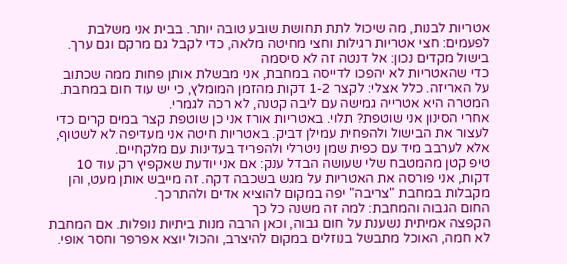אטריות לבנות, מה שיכול לתת תחושת שובע טובה יותר. בבית אני משלבת לפעמים: חצי אטריות רגילות וחצי מחיטה מלאה, כדי לקבל גם מרקם וגם ערך.
בישול מקדים נכון: אל דנטה זה לא סיסמה
כדי שהאטריות לא יהפכו לדייסה במחבת, אני מבשלת אותן פחות ממה שכתוב על האריזה. כלל אצלי: לקצר 1-2 דקות מהזמן המומלץ, כי יש עוד חום במחבת. המטרה היא אטרייה גמישה עם ליבה קטנה, לא רכה לגמרי.
אחרי הסינון אני שוטפת? תלוי. באטריות אורז אני כן שוטפת קצר במים קרים כדי לעצור את הבישול ולהפחית עמילן דביק. באטריות חיטה אני מעדיפה לא לשטוף, אלא לערבב מיד עם כפית שמן ניטרלי ולהפריד בעדינות עם מלקחיים.
טיפ קטן מהמטבח שלי שעושה הבדל ענק: אם אני יודעת שאקפיץ רק עוד 10 דקות, אני פורסה את האטריות על מגש בשכבה דקה. זה מייבש אותן מעט, והן מקבלות במחבת "צריבה" יפה במקום להוציא אדים ולהתרכך.
החום הגבוה והמחבת: למה זה משנה כל כך
הקפצה אמיתית נשענת על חום גבוה, וכאן הרבה מנות ביתיות נופלות. אם המחבת לא חמה, האוכל מתבשל בנוזלים במקום להיצרב, והכול יוצא אפרפר וחסר אופי.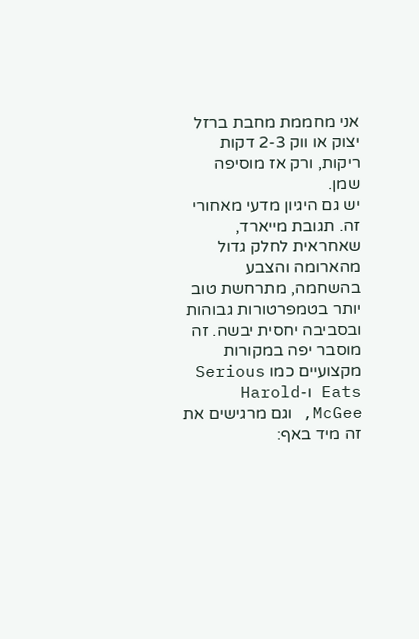אני מחממת מחבת ברזל יצוק או ווק 2-3 דקות ריקות, ורק אז מוסיפה שמן.
יש גם היגיון מדעי מאחורי זה. תגובת מייארד, שאחראית לחלק גדול מהארומה והצבע בהשחמה, מתרחשת טוב יותר בטמפרטורות גבוהות ובסביבה יחסית יבשה. זה מוסבר יפה במקורות מקצועיים כמו Serious Eats ו-Harold McGee, וגם מרגישים את זה מיד באף: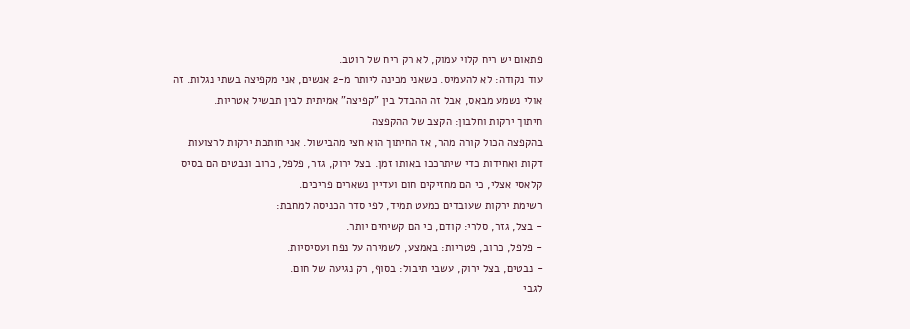פתאום יש ריח קלוי עמוק, לא רק ריח של רוטב.
עוד נקודה: לא להעמיס. כשאני מכינה ליותר מ-2 אנשים, אני מקפיצה בשתי נגלות. זה אולי נשמע מבאס, אבל זה ההבדל בין "קפיצה" אמיתית לבין תבשיל אטריות.
חיתוך ירקות וחלבון: הקצב של ההקפצה
בהקפצה הכול קורה מהר, אז החיתוך הוא חצי מהבישול. אני חותכת ירקות לרצועות דקות ואחידות כדי שיתרככו באותו זמן. בצל ירוק, גזר, פלפל, כרוב ונבטים הם בסיס קלאסי אצלי, כי הם מחזיקים חום ועדיין נשארים פריכים.
רשימת ירקות שעובדים כמעט תמיד, לפי סדר הכניסה למחבת:
- בצל, גזר, סלרי: קודם, כי הם קשיחים יותר.
- פלפל, כרוב, פטריות: באמצע, לשמירה על נפח ועסיסיות.
- נבטים, בצל ירוק, עשבי תיבול: בסוף, רק נגיעה של חום.
לגבי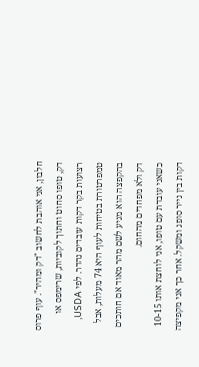חלבון, אני אוהבת לחשוב "דק ומהיר". עוף פרוס דק, טופו סחוט וחתוך לקוביות, שרימפס או רצועות בקר דקות עובדים נהדר. לפי USDA, טמפרטורת בטיחות לעוף היא 74 מעלות, אבל בהקפצה הוא מגיע לשם מהר מאוד אם חותכים דק ולא מפחדים מהחום.
כשאני עובדת עם טופו, אני לוחצת אותו 10-15 דקות בין נייר סופג ומשקל. אחר כך אני מקפיצה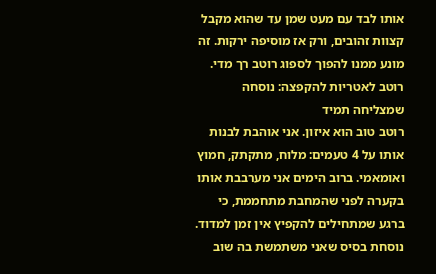אותו לבד עם מעט שמן עד שהוא מקבל קצוות זהובים, ורק אז מוסיפה ירקות. זה מונע ממנו להפוך לספוג רוטב רך מדי.
רוטב לאטריות להקפצה: נוסחה שמצליחה תמיד
רוטב טוב הוא איזון. אני אוהבת לבנות אותו על 4 טעמים: מלוח, מתקתק, חמוץ ואומאמי. ברוב הימים אני מערבבת אותו בקערה לפני שהמחבת מתחממת, כי ברגע שמתחילים להקפיץ אין זמן למדוד.
נוסחת בסיס שאני משתמשת בה שוב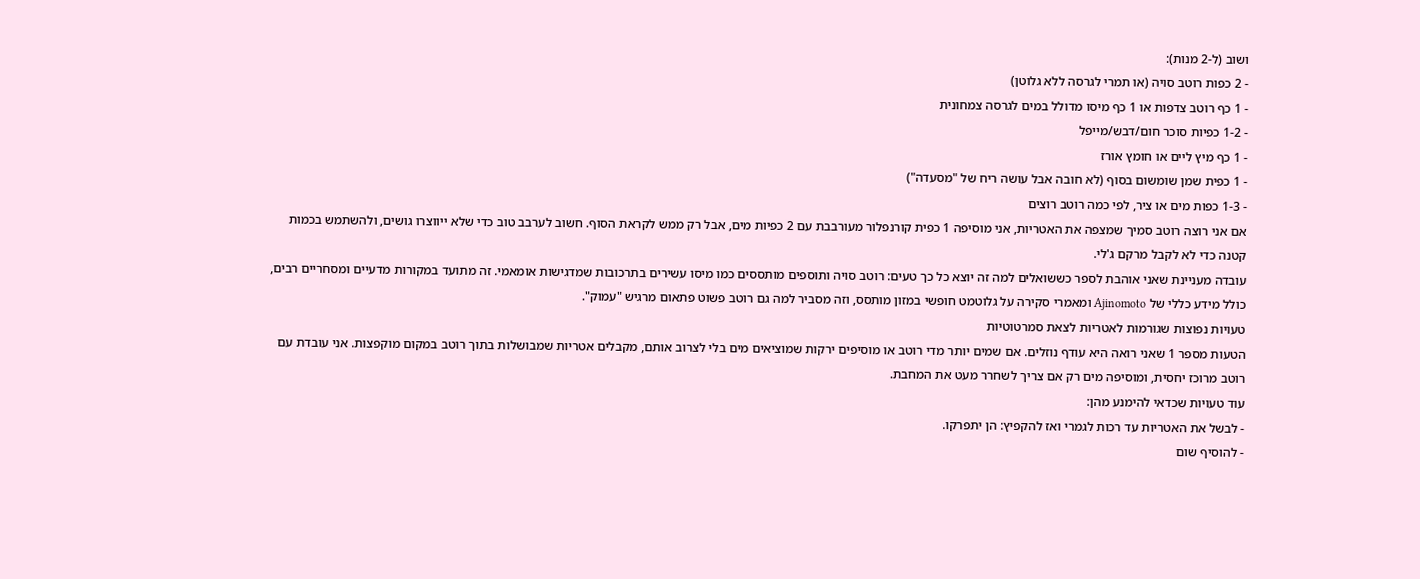ושוב (ל-2 מנות):
- 2 כפות רוטב סויה (או תמרי לגרסה ללא גלוטן)
- 1 כף רוטב צדפות או 1 כף מיסו מדולל במים לגרסה צמחונית
- 1-2 כפיות סוכר חום/דבש/מייפל
- 1 כף מיץ ליים או חומץ אורז
- 1 כפית שמן שומשום בסוף (לא חובה אבל עושה ריח של "מסעדה")
- 1-3 כפות מים או ציר, לפי כמה רוטב רוצים
אם אני רוצה רוטב סמיך שמצפה את האטריות, אני מוסיפה 1 כפית קורנפלור מעורבבת עם 2 כפיות מים, אבל רק ממש לקראת הסוף. חשוב לערבב טוב כדי שלא ייווצרו גושים, ולהשתמש בכמות קטנה כדי לא לקבל מרקם ג'לי.
עובדה מעניינת שאני אוהבת לספר כששואלים למה זה יוצא כל כך טעים: רוטב סויה ותוספים מותססים כמו מיסו עשירים בתרכובות שמדגישות אומאמי. זה מתועד במקורות מדעיים ומסחריים רבים, כולל מידע כללי של Ajinomoto ומאמרי סקירה על גלוטמט חופשי במזון מותסס, וזה מסביר למה גם רוטב פשוט פתאום מרגיש "עמוק".
טעויות נפוצות שגורמות לאטריות לצאת סמרטוטיות
הטעות מספר 1 שאני רואה היא עודף נוזלים. אם שמים יותר מדי רוטב או מוסיפים ירקות שמוציאים מים בלי לצרוב אותם, מקבלים אטריות שמבושלות בתוך רוטב במקום מוקפצות. אני עובדת עם רוטב מרוכז יחסית, ומוסיפה מים רק אם צריך לשחרר מעט את המחבת.
עוד טעויות שכדאי להימנע מהן:
- לבשל את האטריות עד רכות לגמרי ואז להקפיץ: הן יתפרקו.
- להוסיף שום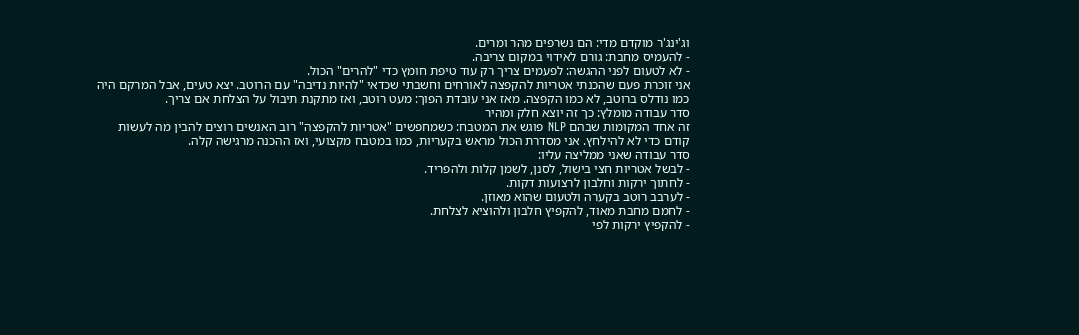וג'ינג'ר מוקדם מדי: הם נשרפים מהר ומרים.
- להעמיס מחבת: גורם לאידוי במקום צריבה.
- לא לטעום לפני ההגשה: לפעמים צריך רק עוד טיפת חומץ כדי "להרים" הכול.
אני זוכרת פעם שהכנתי אטריות להקפצה לאורחים וחשבתי שכדאי "להיות נדיבה" עם הרוטב. יצא טעים, אבל המרקם היה כמו נודלס ברוטב, לא כמו הקפצה. מאז אני עובדת הפוך: מעט רוטב, ואז מתקנת תיבול על הצלחת אם צריך.
סדר עבודה מומלץ: כך זה יוצא חלק ומהיר
זה אחד המקומות שבהם NLP פוגש את המטבח: כשמחפשים "אטריות להקפצה" רוב האנשים רוצים להבין מה לעשות קודם כדי לא להילחץ. אני מסדרת הכול מראש בקעריות, כמו במטבח מקצועי, ואז ההכנה מרגישה קלה.
סדר עבודה שאני ממליצה עליו:
- לבשל אטריות חצי בישול, לסנן, לשמן קלות ולהפריד.
- לחתוך ירקות וחלבון לרצועות דקות.
- לערבב רוטב בקערה ולטעום שהוא מאוזן.
- לחמם מחבת מאוד, להקפיץ חלבון ולהוציא לצלחת.
- להקפיץ ירקות לפי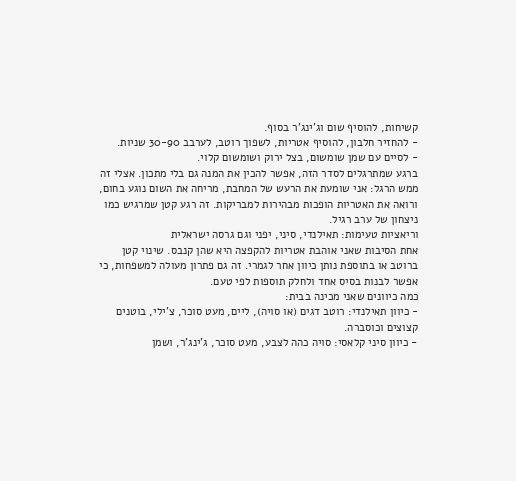קשיחות, להוסיף שום וג'ינג'ר בסוף.
- להחזיר חלבון, להוסיף אטריות, לשפוך רוטב, לערבב 30-90 שניות.
- לסיים עם שמן שומשום, בצל ירוק ושומשום קלוי.
ברגע שמתרגלים לסדר הזה, אפשר להכין את המנה גם בלי מתכון. אצלי זה ממש הרגל: אני שומעת את הרעש של המחבת, מריחה את השום נוגע בחום, ורואה את האטריות הופכות מבהירות למבריקות. זה רגע קטן שמרגיש כמו ניצחון של ערב רגיל.
וריאציות טעימות: תאילנדי, סיני, יפני וגם גרסה ישראלית
אחת הסיבות שאני אוהבת אטריות להקפצה היא שהן קנבס. שינוי קטן ברוטב או בתוספת נותן כיוון אחר לגמרי. זה גם פתרון מעולה למשפחות, כי אפשר לבנות בסיס אחד ולחלק תוספות לפי טעם.
כמה כיוונים שאני מכינה בבית:
- כיוון תאילנדי: רוטב דגים (או סויה), ליים, מעט סוכר, צ'ילי, בוטנים קצוצים וכוסברה.
- כיוון סיני קלאסי: סויה כהה לצבע, מעט סוכר, ג'ינג'ר, ושמן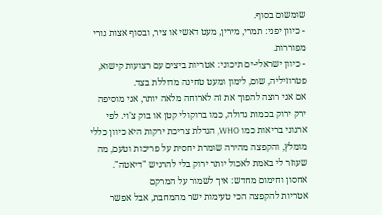שומשום בסוף.
- כיוון יפני: תמרי, מירין, מעט דאשי או ציר, ובסוף אצות נורי מפוררות.
- כיוון ישראלי-ים תיכוני: אטריות ביצים עם רצועות קישוא, פטרוזיליה, שום, לימון ומעט טחינה מדוללת בצד.
אם אני רוצה להפוך את זה לארוחה מלאה יותר, אני מוסיפה ירק ירוק בכמות גדולה, כמו ברוקולי קטן או בוק צ'וי. לפי ארגוני בריאות כמו WHO, הגדלת צריכת ירקות היא כיוון כללי מומלץ, והקפצה מהירה שומרת יחסית על פריכות וטעם, מה שעוזר לי באמת לאכול יותר ירוק בלי להרגיש "דיאטה".
אחסון וחימום מחדש: איך לשמור על המרקם
אטריות להקפצה הכי טעימות ישר מהמחבת, אבל אפשר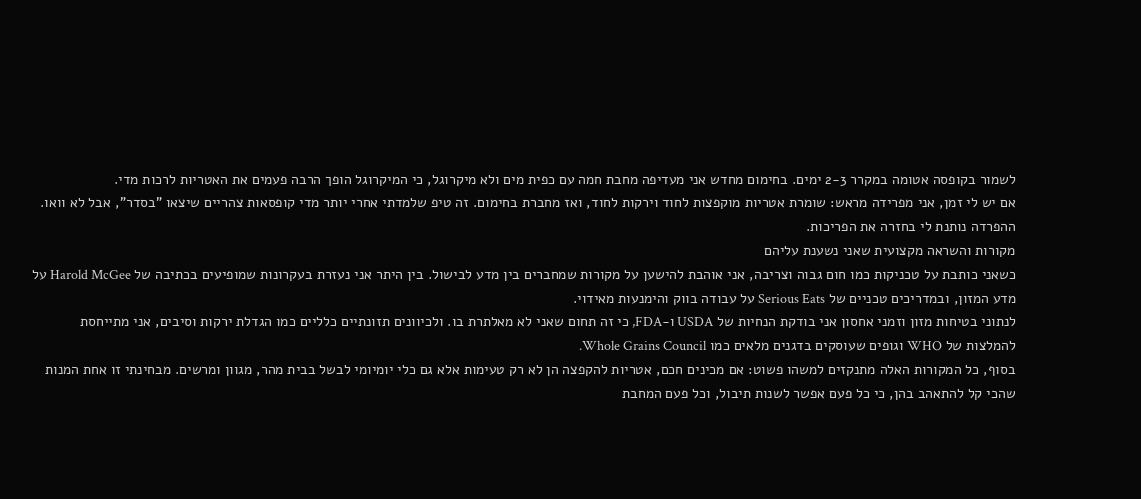לשמור בקופסה אטומה במקרר 2-3 ימים. בחימום מחדש אני מעדיפה מחבת חמה עם כפית מים ולא מיקרוגל, כי המיקרוגל הופך הרבה פעמים את האטריות לרכות מדי.
אם יש לי זמן, אני מפרידה מראש: שומרת אטריות מוקפצות לחוד וירקות לחוד, ואז מחברת בחימום. זה טיפ שלמדתי אחרי יותר מדי קופסאות צהריים שיצאו "בסדר", אבל לא וואו. ההפרדה נותנת לי בחזרה את הפריכות.
מקורות והשראה מקצועית שאני נשענת עליהם
כשאני כותבת על טכניקות כמו חום גבוה וצריבה, אני אוהבת להישען על מקורות שמחברים בין מדע לבישול. בין היתר אני נעזרת בעקרונות שמופיעים בכתיבה של Harold McGee על מדע המזון, ובמדריכים טכניים של Serious Eats על עבודה בווק והימנעות מאידוי.
לנתוני בטיחות מזון וזמני אחסון אני בודקת הנחיות של USDA ו-FDA, כי זה תחום שאני לא מאלתרת בו. ולכיוונים תזונתיים כלליים כמו הגדלת ירקות וסיבים, אני מתייחסת להמלצות של WHO וגופים שעוסקים בדגנים מלאים כמו Whole Grains Council.
בסוף, כל המקורות האלה מתנקזים למשהו פשוט: אם מכינים חכם, אטריות להקפצה הן לא רק טעימות אלא גם כלי יומיומי לבשל בבית מהר, מגוון ומרשים. מבחינתי זו אחת המנות שהכי קל להתאהב בהן, כי כל פעם אפשר לשנות תיבול, וכל פעם המחבת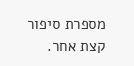מספרת סיפור קצת אחר.